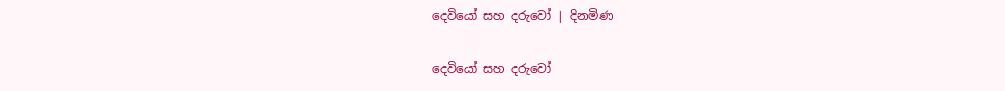දෙවියෝ සහ දරුවෝ | දිනමිණ

දෙවියෝ සහ දරුවෝ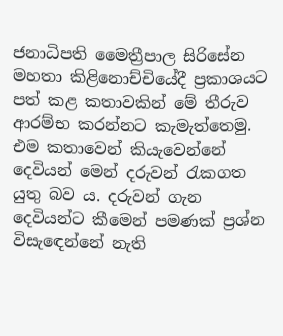ජනාධිපති මෛත්‍රීපාල සිරිසේන මහතා කිළිනොච්චියේදී ප්‍රකාශයට පත් කළ කතාවකින් මේ තීරුව ආරම්භ කරන්නට කැමැත්තෙමු. එම කතාවෙන් කියැවෙන්නේ දෙවියන් මෙන් දරුවන් රැකගත යුතු බව ය. දරුවන් ගැන දෙවියන්ට කීමෙන් පමණක් ප්‍රශ්න විසැ‍ඳෙන්නේ නැති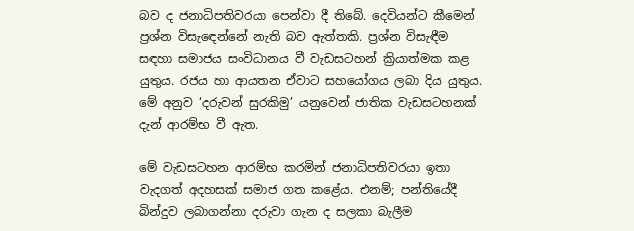බව ද ජනාධිපතිවරයා පෙන්වා දී තිබේ. දෙවියන්ට කීමෙන් ප්‍රශ්න විසැ‍ඳෙන්නේ නැති බව ඇත්තකි. ප්‍රශ්න විසැඳීම සඳහා සමාජය සංවිධානය වී වැඩසටහන් ක්‍රියාත්මක කළ යුතුය. රජය හා ආයතන ඒවාට සහයෝගය ලබා දිය යුතුය. මේ අනුව ‘දරුවන් සුරකිමු’ යනුවෙන් ජාතික වැඩසටහනක් දැන් ආරම්භ වී ඇත.

මේ වැඩසටහන ආරම්භ කරමින් ජනාධිපතිවරයා ඉතා වැදගත් අදහසක් සමාජ ගත කළේය. එනම්; පන්තියේදී බින්දුව ලබාගන්නා දරුවා ගැන ද සලකා බැලීම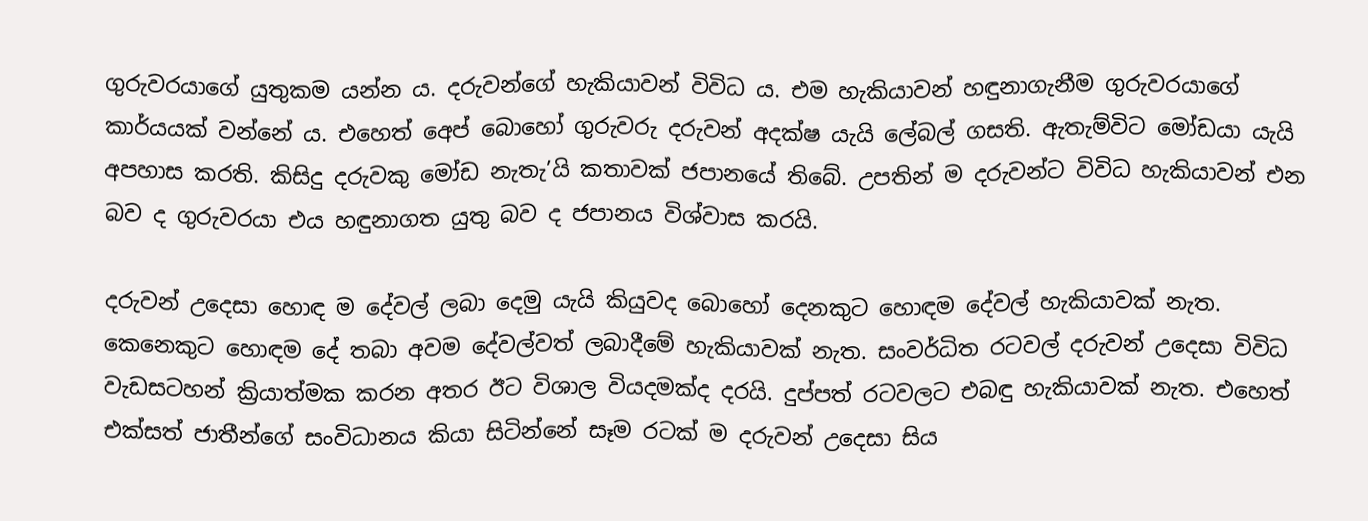ගුරුවරයාගේ යුතුකම යන්න ය. දරුවන්ගේ හැකියාවන් විවිධ ය. එම හැකියාවන් හඳුනාගැනීම ගුරුවරයාගේ කාර්යයක් වන්නේ ය. එහෙත් අ‍ෙප් බොහෝ ගුරුවරු දරුවන් අදක්ෂ යැයි ලේබල් ගසති. ඇතැම්විට මෝඩයා යැයි අපහාස කරති. කිසිදු දරුවකු මෝඩ නැතැ’යි කතාවක් ජපානයේ තිබේ. උපතින් ම දරුවන්ට විවිධ හැකියාවන් එන බව ද ගුරුවරයා එය හඳුනාගත යුතු බව ද ජපානය විශ්වාස කරයි.

දරුවන් උදෙසා හොඳ ම දේවල් ලබා දෙමු යැයි කියුවද බොහෝ දෙනකුට හොඳම දේවල් හැකියාවක් නැත. කෙනෙකුට හොඳම දේ තබා අවම දේවල්වත් ලබාදීමේ හැකියාවක් නැත. සංවර්ධිත රටවල් දරුවන් උදෙසා විවිධ වැඩසටහන් ක්‍රියාත්මක කරන අතර ඊට විශාල වියදමක්ද දරයි. දුප්පත් රටවලට එබඳු හැකියාවක් නැත. එහෙත් එක්සත් ජාතීන්ගේ සංවිධානය කියා සිටින්නේ සෑම රටක් ම දරුවන් උදෙසා සිය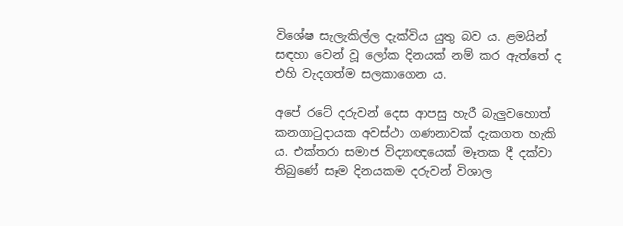විශේෂ සැලැකිල්ල දැක්විය යුතු බව ය. ළමයින් සඳහා වෙන් වූ ලෝක දිනයක් නම් කර ඇත්තේ ද එහි වැදගත්ම සලකාගෙන ය.

අපේ රටේ දරුවන් දෙස ආපසු හැරී බැලුවහොත් කනගාටුදායක අවස්ථා ගණනාවක් දැකගත හැකි ය. එක්තරා සමාජ විද්‍යාඥයෙක් මෑතක දී දක්වා තිබුණේ සෑම දිනයකම දරුවන් විශාල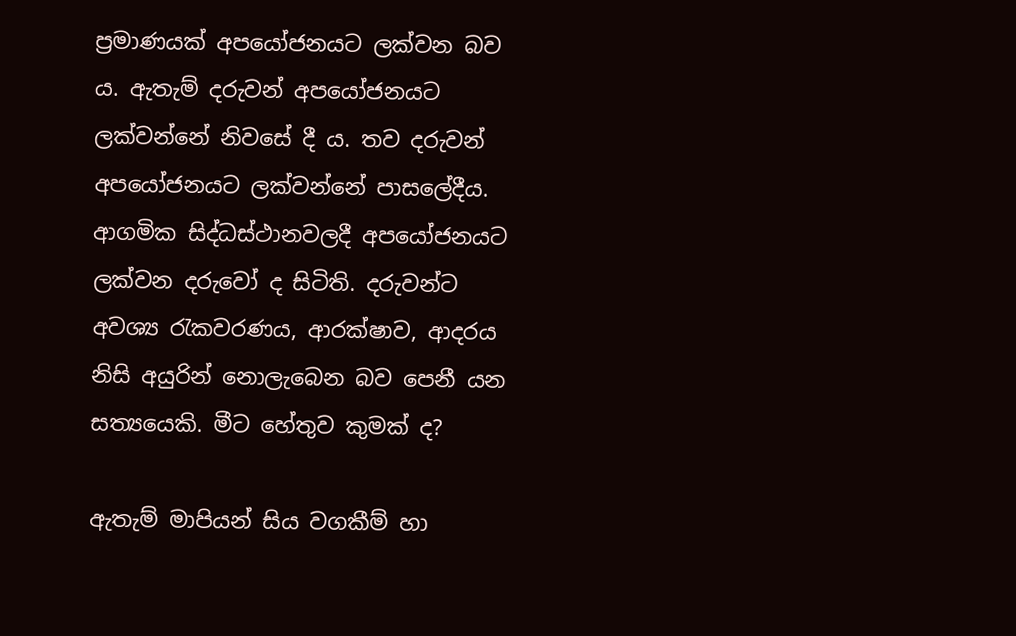ප්‍රමාණයක් අපයෝජනයට ලක්වන බව ය. ඇතැම් දරුවන් අපයෝජනයට ලක්වන්නේ නිවසේ දී ය. තව දරුවන් අපයෝජනයට ලක්වන්නේ පාසලේදීය. ආගමික සිද්ධස්ථානවලදී අපයෝජනයට ලක්වන දරුවෝ ද සිටිති. දරුවන්ට අවශ්‍ය රැකවරණය, ආරක්ෂාව, ආදරය නිසි අයුරින් නොලැබෙන බව පෙනී යන සත්‍යයෙකි. මීට හේතුව කුමක් ද?

ඇතැම් මාපියන් සිය වගකීම් හා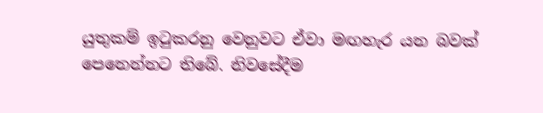යුතුකම් ඉටුකරනු වෙනුවට ඒවා මඟහැර යන බවක් පෙනෙන්නට තිබේ. නිවසේදීම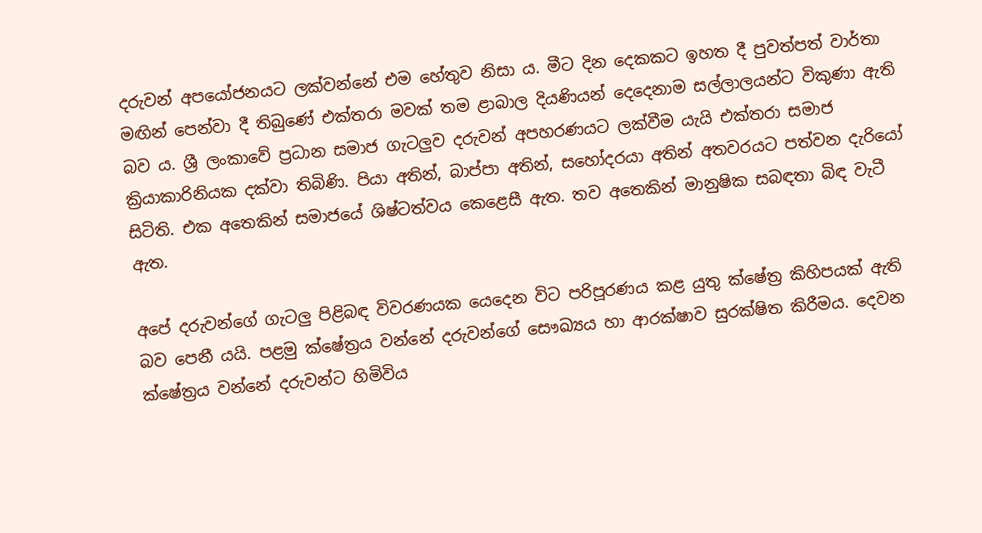දරුවන් අපයෝජනයට ලක්වන්නේ එම හේතුව නිසා ය. මීට දින දෙකකට ඉහත දී පුවත්පත් වාර්තා මඟින් පෙන්වා දී තිබුණේ එක්තරා මවක් තම ළාබාල දියණියන් දෙදෙනාම සල්ලාලයන්ට විකුණා ඇති බව ය. ශ්‍රී ලංකාවේ ප්‍රධාන සමාජ ගැටලුව දරුවන් අපහරණයට ලක්වීම යැයි එක්තරා සමාජ ක්‍රියාකාරිනියක දක්වා තිබිණි. පියා අතින්, බාප්පා අතින්, සහෝදරයා අතින් අතවරයට පත්වන දැරියෝ සිටිති. එක අතෙකින් සමාජයේ ශිෂ්ටත්වය කෙළෙසී ඇත. තව අතෙකින් මානුෂික සබඳතා බිඳ වැටී ඇත.

අපේ දරුවන්ගේ ගැටලු පිළිබඳ විවරණයක යෙදෙන විට පරිපූරණය කළ යුතු ක්ෂේත්‍ර කිහිපයක් ඇති බව පෙනී යයි. පළමු ක්ෂේත්‍රය වන්නේ දරුවන්ගේ සෞඛ්‍යය හා ආරක්ෂාව සුරක්ෂිත කිරීමය. දෙවන ක්ෂේත්‍රය වන්නේ දරුවන්ට හිමිවිය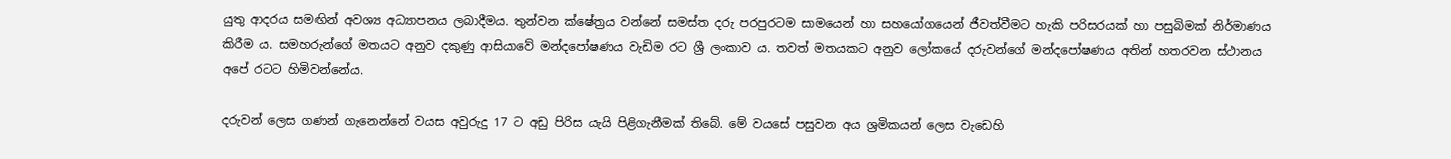යුතු ආදරය සමඟින් අවශ්‍ය අධ්‍යාපනය ලබාදීමය. තුන්වන ක්ෂේත්‍රය වන්නේ සමස්ත දරු පරපුරටම සාමයෙන් හා සහයෝගයෙන් ජීවත්වීමට හැකි පරිසරයක් හා පසුබිමක් නිර්මාණය කිරීම ය. සමහරුන්ගේ මතයට අනුව දකුණු ආසියාවේ මන්දපෝෂණය වැඩිම රට ශ්‍රී ලංකාව ය. තවත් මතයකට අනුව ලෝකයේ දරුවන්ගේ මන්දපෝෂණය අතින් හතරවන ස්ථානය අපේ රටට හිමිවන්නේය.

දරුවන් ලෙස ගණන් ගැනෙන්නේ වයස අවුරුදු 17 ට අඩු පිරිස යැයි පිළිගැනීමක් තිබේ. මේ වයසේ පසුවන අය ශ්‍රමිකයන් ලෙස වැඩෙහි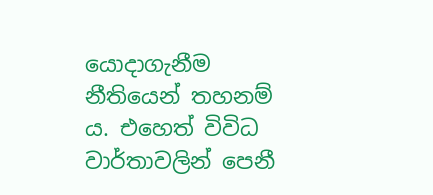යොදාගැනීම නීතියෙන් තහනම් ය. එහෙත් විවිධ වාර්තාවලින් පෙනී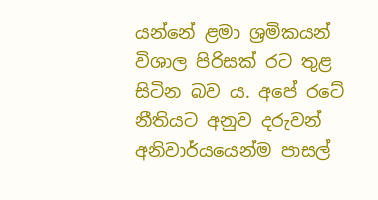යන්නේ ළමා ශ්‍රමිකයන් විශාල පිරිසක් රට තුළ සිටින බව ය. අපේ රටේ නීතියට අනුව දරුවන් අනිවාර්යයෙන්ම පාසල්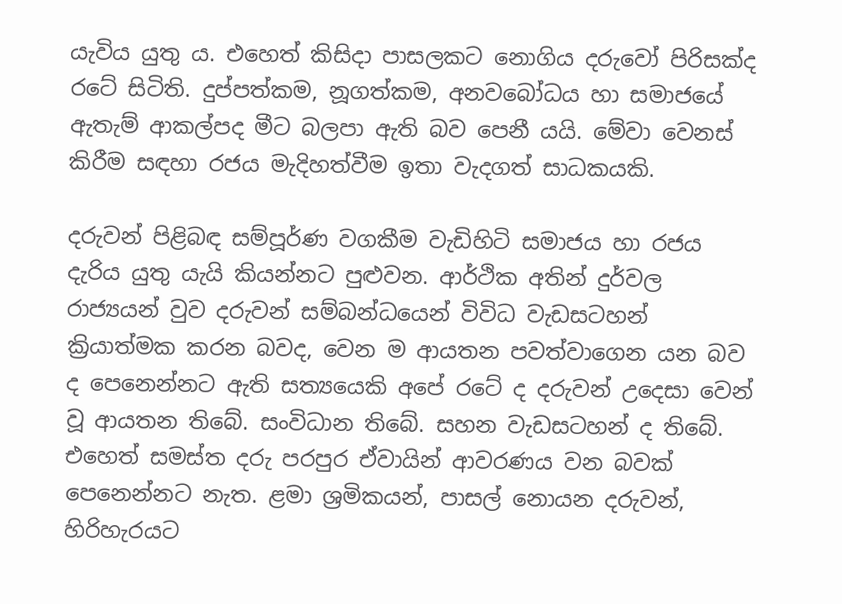යැවිය යුතු ය. එහෙත් කිසිදා පාසලකට නොගිය දරුවෝ පිරිසක්ද රටේ සිටිති. දුප්පත්කම, නූගත්කම, අනවබෝධය හා සමාජයේ ඇතැම් ආකල්පද මීට බලපා ඇති බව පෙනී යයි. මේවා වෙනස් කිරීම සඳහා රජය මැදිහත්වීම ඉතා වැදගත් සාධකයකි.

දරුවන් පිළිබඳ සම්පූර්ණ වගකීම වැඩිහිටි සමාජය හා රජය දැරිය යුතු යැයි කියන්නට පුළුවන. ආර්ථික අතින් දුර්වල රාජ්‍යයන් වුව දරුවන් සම්බන්ධයෙන් විවිධ වැඩසටහන් ක්‍රියාත්මක කරන බවද, වෙන ම ආයතන පවත්වාගෙන යන බව ද පෙනෙන්නට ඇති සත්‍යයෙකි අපේ රටේ ද දරුවන් උදෙසා වෙන් වූ ආයතන තිබේ. සංවිධාන තිබේ. සහන වැඩසටහන් ද තිබේ. එහෙත් සමස්ත දරු පරපුර ඒවායින් ආවරණය වන බවක් පෙනෙන්නට නැත. ළමා ශ්‍රමිකයන්, පාසල් නොයන දරුවන්, හිරිහැරයට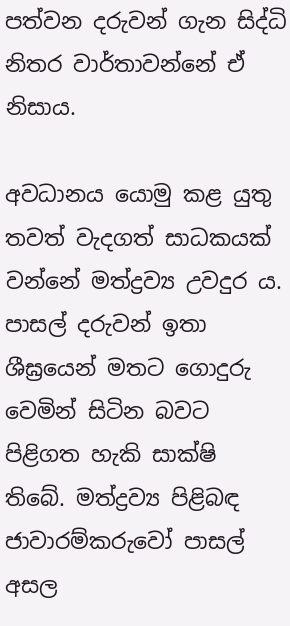පත්වන දරුවන් ගැන සිද්ධි නිතර වාර්තාවන්නේ ඒ නිසාය.

අවධානය යොමු කළ යුතු තවත් වැදගත් සාධකයක් වන්නේ මත්ද්‍රව්‍ය උවදුර ය. පාසල් දරුවන් ඉතා ශීඝ්‍රයෙන් මතට ගොදුරු වෙමින් සිටින බවට පිළිගත හැකි සාක්ෂි තිබේ. මත්ද්‍රව්‍ය පිළිබඳ ජාවාරම්කරුවෝ පාසල් අසල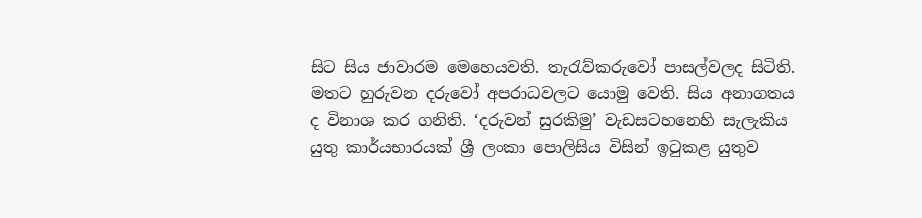සිට සිය ජාවාරම මෙහෙයවති. තැරැව්කරුවෝ පාසල්වලද සිටිති. මතට හුරුවන දරුවෝ අපරාධවලට ‍යොමු වෙති. සිය අනාගතය ද විනාශ කර ගනිති. ‘දරුවන් සුරකිමු’ වැඩසටහනෙහි සැලැකිය යුතු කාර්යභාරයක් ශ්‍රී ලංකා පොලිසිය විසින් ඉටුකළ යුතුව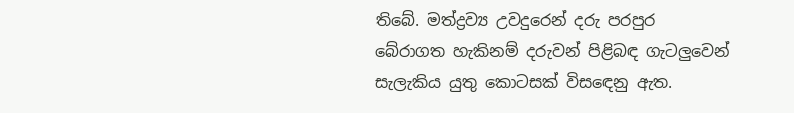තිබේ. මත්ද්‍රව්‍ය උවදුරෙන් දරු පරපුර බේරාගත හැකිනම් දරුවන් පිළිබඳ ගැටලුවෙන් සැලැකිය යුතු කොටසක් විස‍ඳෙනු ඇත.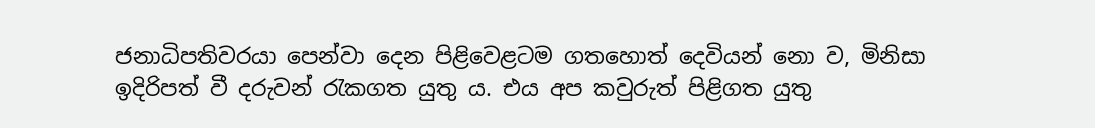ජනාධිපතිවරයා පෙන්වා දෙන පිළිවෙළටම ගතහොත් දෙවියන් නො ව, මිනිසා ඉදිරිපත් වී දරුවන් රැකගත යුතු ය. එය අප කවුරුත් පිළිගත යුතු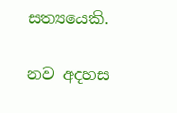සත්‍යයෙකි.

නව අදහස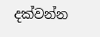දක්වන්න